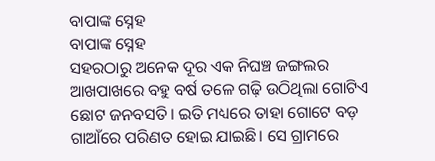ବାପାଙ୍କ ସ୍ନେହ
ବାପାଙ୍କ ସ୍ନେହ
ସହରଠାରୁ ଅନେକ ଦୂର ଏକ ନିଘଞ୍ଚ ଜଙ୍ଗଲର ଆଖପାଖରେ ବହୁ ବର୍ଷ ତଳେ ଗଢ଼ି ଉଠିଥିଲା ଗୋଟିଏ ଛୋଟ ଜନବସତି। ଇତି ମଧ୍ୟରେ ତାହା ଗୋଟେ ବଡ଼ ଗାଆଁରେ ପରିଣତ ହୋଇ ଯାଇଛି। ସେ ଗ୍ରାମରେ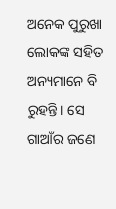ଅନେକ ପୁରୁଖା ଲୋକଙ୍କ ସହିତ ଅନ୍ୟମାନେ ବି ରୁହନ୍ତି। ସେ ଗାଆଁର ଜଣେ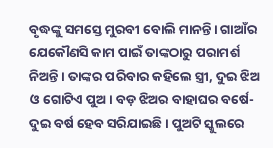ବୃଦ୍ଧଙ୍କୁ ସମସ୍ତେ ମୁରବୀ ବୋଲି ମାନନ୍ତି। ଗାଆଁର ଯେକୌଣସି କାମ ପାଇଁ ତାଙ୍କଠାରୁ ପରାମର୍ଶ ନିଅନ୍ତି। ତାଙ୍କର ପରିବାର କହିଲେ ସ୍ତ୍ରୀ, ଦୁଇ ଝିଅ ଓ ଗୋଟିଏ ପୁଅ। ବଡ଼ ଝିଅର ବାହାଘର ବର୍ଷେ-ଦୁଇ ବର୍ଷ ହେବ ସରିଯାଇଛି। ପୁଅଟି ସ୍କୁଲରେ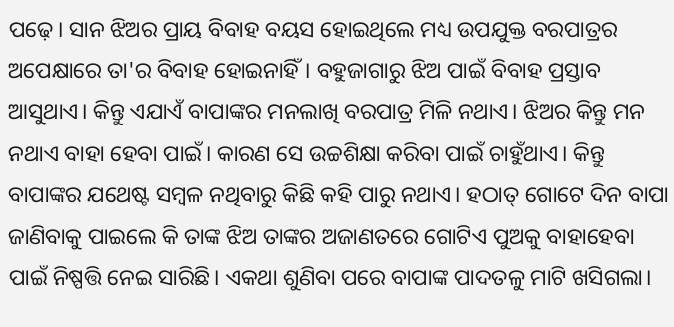ପଢ଼େ। ସାନ ଝିଅର ପ୍ରାୟ ବିବାହ ବୟସ ହୋଇଥିଲେ ମଧ୍ୟ ଉପଯୁକ୍ତ ବରପାତ୍ରର ଅପେକ୍ଷାରେ ତା'ର ବିବାହ ହୋଇନାହିଁ। ବହୁଜାଗାରୁ ଝିଅ ପାଇଁ ବିବାହ ପ୍ରସ୍ତାବ ଆସୁଥାଏ। କିନ୍ତୁ ଏଯାଏଁ ବାପାଙ୍କର ମନଲାଖି ବରପାତ୍ର ମିଳି ନଥାଏ। ଝିଅର କିନ୍ତୁ ମନ ନଥାଏ ବାହା ହେବା ପାଇଁ। କାରଣ ସେ ଉଚ୍ଚଶିକ୍ଷା କରିବା ପାଇଁ ଚାହୁଁଥାଏ। କିନ୍ତୁ ବାପାଙ୍କର ଯଥେଷ୍ଟ ସମ୍ବଳ ନଥିବାରୁ କିଛି କହି ପାରୁ ନଥାଏ। ହଠାତ୍ ଗୋଟେ ଦିନ ବାପା ଜାଣିବାକୁ ପାଇଲେ କି ତାଙ୍କ ଝିଅ ତାଙ୍କର ଅଜାଣତରେ ଗୋଟିଏ ପୁଅକୁ ବାହାହେବା ପାଇଁ ନିଷ୍ପତ୍ତି ନେଇ ସାରିଛି। ଏକଥା ଶୁଣିବା ପରେ ବାପାଙ୍କ ପାଦତଳୁ ମାଟି ଖସିଗଲା।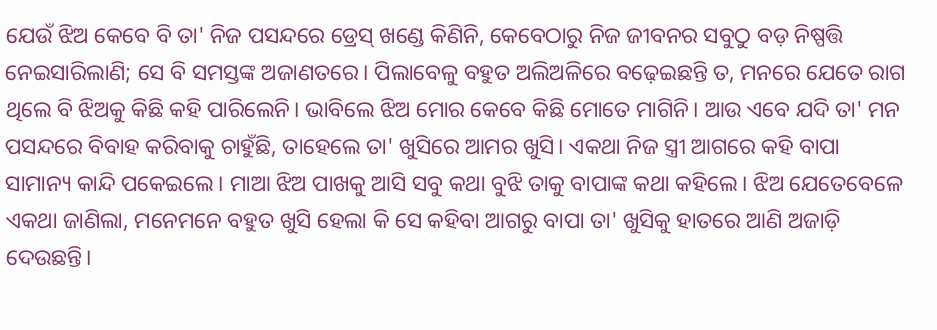ଯେଉଁ ଝିଅ କେବେ ବି ତା' ନିଜ ପସନ୍ଦରେ ଡ୍ରେସ୍ ଖଣ୍ଡେ କିଣିନି, କେବେଠାରୁ ନିଜ ଜୀବନର ସବୁଠୁ ବଡ଼ ନିଷ୍ପତ୍ତି ନେଇସାରିଲାଣି; ସେ ବି ସମସ୍ତଙ୍କ ଅଜାଣତରେ। ପିଲାବେଳୁ ବହୁତ ଅଲିଅଳିରେ ବଢ଼େଇଛନ୍ତି ତ, ମନରେ ଯେତେ ରାଗ ଥିଲେ ବି ଝିଅକୁ କିଛି କହି ପାରିଲେନି। ଭାବିଲେ ଝିଅ ମୋର କେବେ କିଛି ମୋତେ ମାଗିନି। ଆଉ ଏବେ ଯଦି ତା' ମନ ପସନ୍ଦରେ ବିବାହ କରିବାକୁ ଚାହୁଁଛି, ତାହେଲେ ତା' ଖୁସିରେ ଆମର ଖୁସି। ଏକଥା ନିଜ ସ୍ତ୍ରୀ ଆଗରେ କହି ବାପା ସାମାନ୍ୟ କାନ୍ଦି ପକେଇଲେ। ମାଆ ଝିଅ ପାଖକୁ ଆସି ସବୁ କଥା ବୁଝି ତାକୁ ବାପାଙ୍କ କଥା କହିଲେ। ଝିଅ ଯେତେବେଳେ ଏକଥା ଜାଣିଲା, ମନେମନେ ବହୁତ ଖୁସି ହେଲା କି ସେ କହିବା ଆଗରୁ ବାପା ତା' ଖୁସିକୁ ହାତରେ ଆଣି ଅଜାଡ଼ି ଦେଉଛନ୍ତି।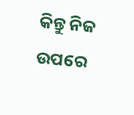କିନ୍ତୁ ନିଜ ଉପରେ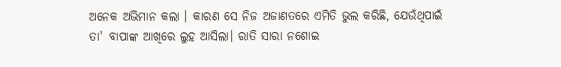ଅନେକ ଅଭିମାନ କଲା । କାରଣ ସେ ନିଜ ଅଜାଣତରେ ଏମିତି ଭୁଲ କରିଛି, ଯେଉଁଥିପାଇଁ ତା' ବାପାଙ୍କ ଆଖିରେ ଲୁହ ଆସିଲା। ରାତି ସାରା ନଶୋଇ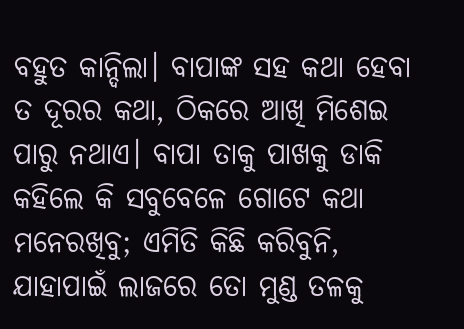ବହୁତ କାନ୍ଦିଲା। ବାପାଙ୍କ ସହ କଥା ହେବା ତ ଦୂରର କଥା, ଠିକରେ ଆଖି ମିଶେଇ ପାରୁ ନଥାଏ। ବାପା ତାକୁ ପାଖକୁ ଡାକି କହିଲେ କି ସବୁବେଳେ ଗୋଟେ କଥା ମନେରଖିବୁ; ଏମିତି କିଛି କରିବୁନି, ଯାହାପାଇଁ ଲାଜରେ ତୋ ମୁଣ୍ଡ ତଳକୁ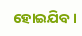ହୋଇଯିବ।